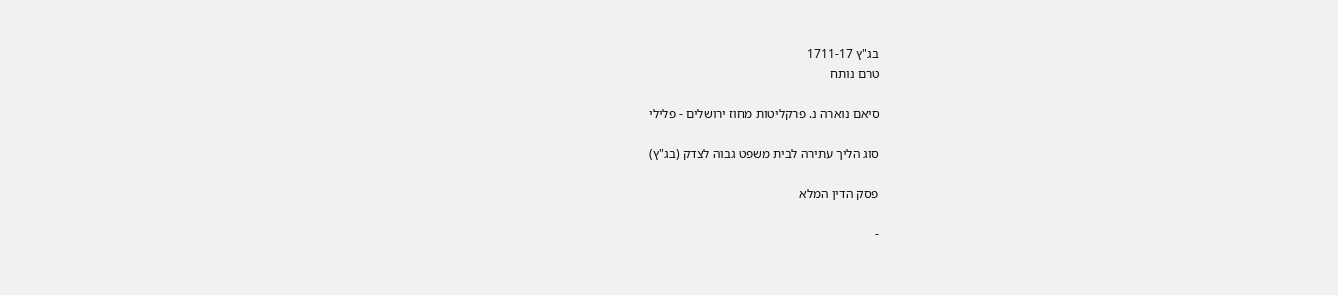בג"ץ 1711-17
טרם נותח

סיאם נוארה נ. פרקליטות מחוז ירושלים - פלילי

סוג הליך עתירה לבית משפט גבוה לצדק (בג"ץ)

פסק הדין המלא

-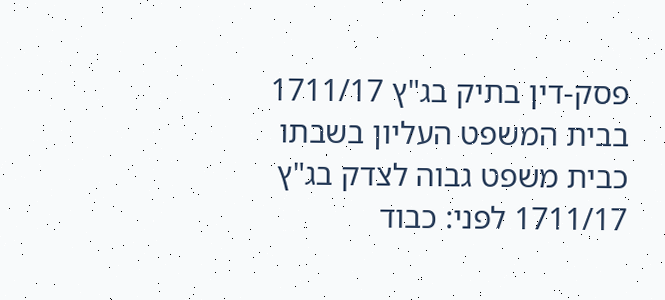פסק-דין בתיק בג"ץ 1711/17 בבית המשפט העליון בשבתו כבית משפט גבוה לצדק בג"ץ 1711/17 לפני: כבוד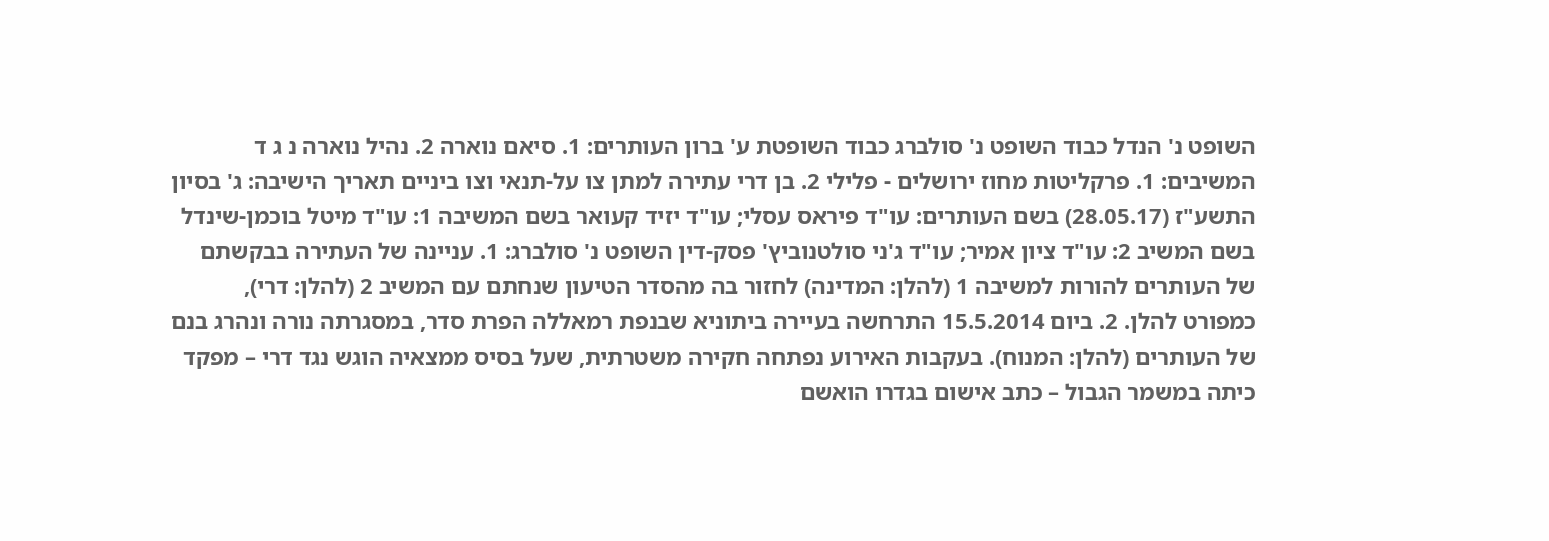השופט נ' הנדל כבוד השופט נ' סולברג כבוד השופטת ע' ברון העותרים: 1. סיאם נוארה 2. נהיל נוארה נ ג ד המשיבים: 1. פרקליטות מחוז ירושלים - פלילי 2. בן דרי עתירה למתן צו על-תנאי וצו ביניים תאריך הישיבה: ג' בסיון התשע"ז (28.05.17) בשם העותרים: עו"ד פיראס עסלי; עו"ד יזיד קעואר בשם המשיבה 1: עו"ד מיטל בוכמן-שינדל בשם המשיב 2: עו"ד ציון אמיר; עו"ד ג'ני סולטנוביץ' פסק-דין השופט נ' סולברג: 1. עניינה של העתירה בבקשתם של העותרים להורות למשיבה 1 (להלן: המדינה) לחזור בה מהסדר הטיעון שנחתם עם המשיב 2 (להלן: דרי), כמפורט להלן. 2. ביום 15.5.2014 התרחשה בעיירה ביתוניא שבנפת רמאללה הפרת סדר, במסגרתה נורה ונהרג בנם של העותרים (להלן: המנוח). בעקבות האירוע נפתחה חקירה משטרתית, שעל בסיס ממצאיה הוגש נגד דרי – מפקד כיתה במשמר הגבול – כתב אישום בגדרו הואשם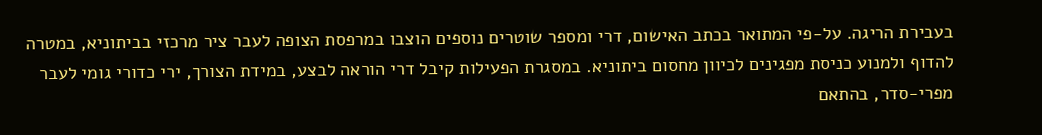בעבירת הריגה. על-פי המתואר בכתב האישום, דרי ומספר שוטרים נוספים הוצבו במרפסת הצופה לעבר ציר מרכזי בביתוניא, במטרה להדוף ולמנוע כניסת מפגינים לכיוון מחסום ביתוניא. במסגרת הפעילות קיבל דרי הוראה לבצע, במידת הצורך, ירי כדורי גומי לעבר מפרי-סדר, בהתאם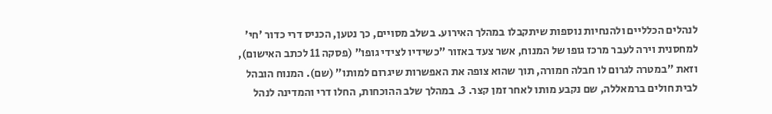לנהלים הכלליים ולהנחיות נוספות שיתקבלו במהלך האירוע. בשלב מסויים, כך נטען, הכניס דרי כדור 'חי' למחסנית וירה לעבר מרכז גופו של המנוח, אשר צעד באזור "כשידיו לצידי גופו" (פסקה 11 לכתב האישום), וזאת "במטרה לגרום לו חבלה חמורה, תוך שהוא צופה את האפשרות שיגרום למותו" (שם). המנוח הובהל לבית חולים ברמאללה, שם נקבע מותו לאחר זמן קצר. 3. במהלך שלב ההוכחות, החלו דרי והמדינה לנהל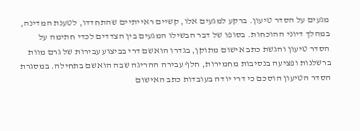מגעים על הסדר טיעון. ברקע למגעים אלו, קשיים ראייתיים שהתחדדו, לטענת המדינה, במהלך דיוני ההוכחות. בסופו של דבר הבשילו המגעים בין הצדדים לכדי חתימה על הסדר טיעון והגשת כתב אישום מתוקן, בגדרו הואשם דרי בביצוע עבירות של גרם מוות ברשלנות ופציעה בנסיבות מחמירות, חלף עבירה ההריגה שבה הואשם בתחילה. במסגרת הסדר הטיעון הוסכם כי דרי יודה בעובדות כתב האישום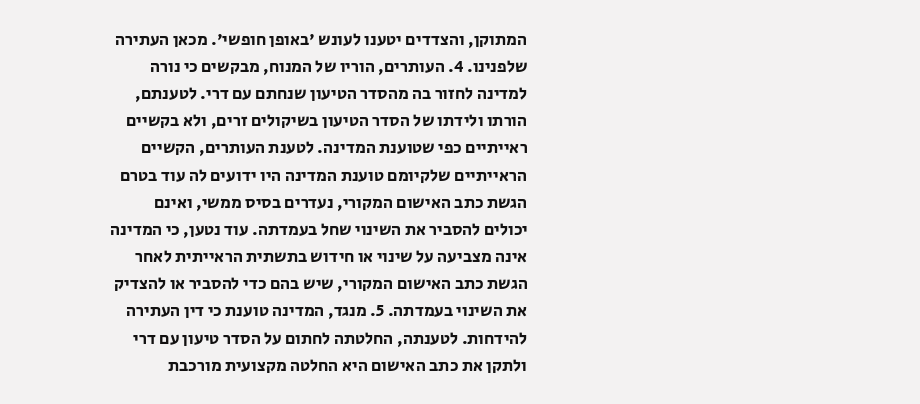המתוקן, והצדדים יטענו לעונש 'באופן חופשי'. מכאן העתירה שלפנינו. 4. העותרים, הוריו של המנוח, מבקשים כי נורה למדינה לחזור בה מהסדר הטיעון שנחתם עם דרי. לטענתם, הורתו ולידתו של הסדר הטיעון בשיקולים זרים, ולא בקשיים ראייתיים כפי שטוענת המדינה. לטענת העותרים, הקשיים הראייתיים שלקיומם טוענת המדינה היו ידועים לה עוד בטרם הגשת כתב האישום המקורי, נעדרים בסיס ממשי, ואינם יכולים להסביר את השינוי שחל בעמדתה. עוד נטען, כי המדינה אינה מצביעה על שינוי או חידוש בתשתית הראייתית לאחר הגשת כתב האישום המקורי, שיש בהם כדי להסביר או להצדיק את השינוי בעמדתה. 5. מנגד, המדינה טוענת כי דין העתירה להידחות. לטענתה, החלטתה לחתום על הסדר טיעון עם דרי ולתקן את כתב האישום היא החלטה מקצועית מורכבת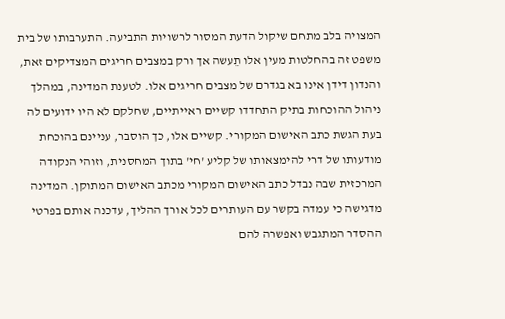המצויה בלב מתחם שיקול הדעת המסור לרשויות התביעה. התערבותו של בית משפט זה בהחלטות מעין אלו תֵעשה אך ורק במצבים חריגים המצדיקים זאת, והנדון דידן אינו בא בגדרם של מצבים חריגים אלו. לטענת המדינה, במהלך ניהול ההוכחות בתיק התחדדו קשיים ראייתיים, שחלקם לא היו ידועים לה בעת הגשת כתב האישום המקורי. קשיים אלו, כך הוסבר, עניינם בהוכחת מודעותו של דרי להימצאותו של קליע 'חי' בתוך המחסנית, וזוהי הנקודה המרכזית שבה נבדל כתב האישום המקורי מכתב האישום המתוקן. המדינה מדגישה כי עמדה בקשר עם העותרים לכל אורך ההליך, עדכנה אותם בפרטי ההסדר המתגבש ואפשרה להם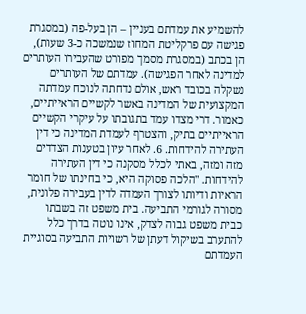להשמיע את עמדתם בעניין – הן בעל-פה (במסגרת פגישה עם פרקליטת המחוז שנמשכה כ-3 שעות), הן בכתב (במסגרת מסמך מפורט שהעבירו העותרים למדינה לאחר הפגישה). עמדתם של העותרים נשקלה בכובד ראש, אולם נדחתה לנוכח עמדתה המקצועית של המדינה באשר לקשיים הראייתיים, כאמור. דרי מצדו עמד בתגובתו על עיקרי הקשיים הראייתיים בתיק, והצטרף לעמדת המדינה כי דין העתירה להידחות. 6. לאחר עיון בטענות הצדדים מזה ומזה, באתי לכלל מסקנה כי דין העתירה להידחות. "הלכה פסוקה היא, כי בחינתו של חומר הראיות ודיותו לצורך העמדה לדין בעבירה פלונית, מסורה לגורמי התביעה. בית משפט זה בשבתו כבית משפט גבוה לצדק, אינו נוטה בדרך כלל להתערב בשיקול דעתן של רשויות התביעה בסוגיית העמדתם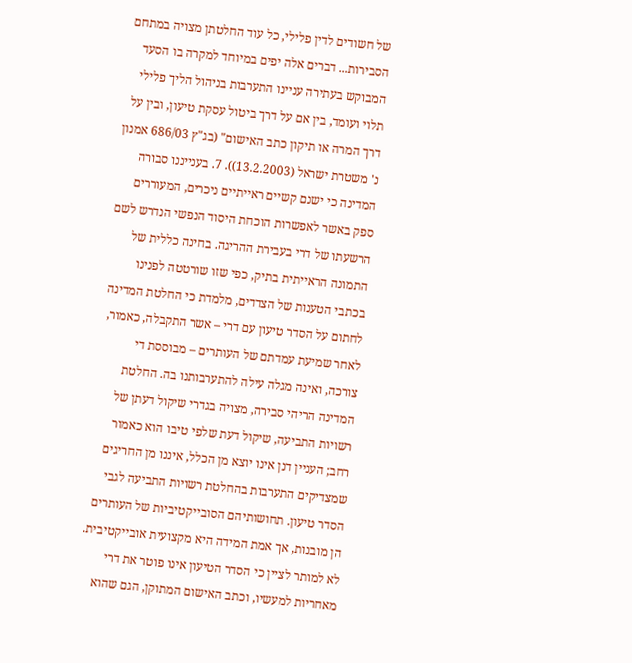של חשודים לדין פלילי, כל עוד החלטתן מצויה במתחם הסבירות... דברים אלה יפים במיוחד למקרה בו הסעד המבוקש בעתירה עניינו התערבות בניהול הליך פלילי תלוי ועומד, בין אם על דרך ביטול עסקת טיעון, ובין על דרך המרה או תיקון כתב האישום" (בג"ץ 686/03 אמנון נ' משטרת ישראל (13.2.2003)). 7. בענייננו סבורה המדינה כי ישנם קשיים ראייתיים ניכרים, המעוררים ספק באשר לאפשרות הוכחת היסוד הנפשי הנדרש לשם הרשעתו של דרי בעבירת ההריגה. בחינה כללית של התמונה הראייתית בתיק, כפי שזו שורטטה לפנינו בכתבי הטענות של הצדדים, מלמדת כי החלטת המדינה לחתום על הסדר טיעון עם דרי – אשר התקבלה, כאמור, לאחר שמיעת עמדתם של העותרים – מבוססת די צורכה, ואינה מגלה עילה להתערבותנו בה. החלטת המדינה הריהי סבירה, מצויה בגדרי שיקול דעתן של רשויות התביעה, שיקול דעת שלפי טיבו הוא כאמור רחב; העניין דנן אינו יוצא מן הכלל, איננו מן החריגים שמצדיקים התערבות בהחלטת רשויות התביעה לגבי הסדר טיעון. תחושותיהם הסובייקטיביות של העותרים הן מובנות, אך אמת המידה היא מקצועית אובייקטיבית. לא למותר לציין כי הסדר הטיעון אינו פוטר את דרי מאחריות למעשיו, וכתב האישום המתוקן, הגם שהוא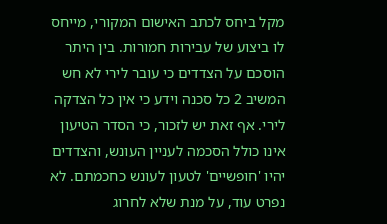מקל ביחס לכתב האישום המקורי, מייחס לו ביצוע של עבירות חמורות. בין היתר הוסכם על הצדדים כי עובר לירי לא חש המשיב 2 כל סכנה וידע כי אין כל הצדקה לירי. אף זאת יש לזכור, כי הסדר הטיעון אינו כולל הסכמה לעניין העונש, והצדדים יהיו 'חופשיים' לטעון לעונש כחכמתם. לא נפרט עוד, על מנת שלא לחרוג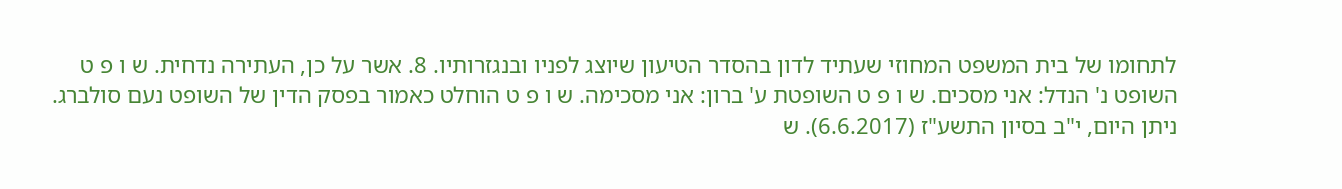לתחומו של בית המשפט המחוזי שעתיד לדון בהסדר הטיעון שיוצג לפניו ובנגזרותיו. 8. אשר על כן, העתירה נדחית. ש ו פ ט השופט נ' הנדל: אני מסכים. ש ו פ ט השופטת ע' ברון: אני מסכימה. ש ו פ ט הוחלט כאמור בפסק הדין של השופט נעם סולברג. ניתן היום, י"ב בסיון התשע"ז (6.6.2017). ש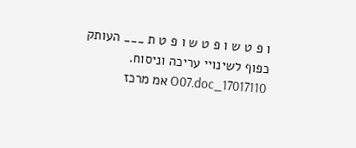ו פ ט ש ו פ ט ש ו פ ט ת ___ העותק כפוף לשינויי עריכה וניסוח. 17017110_O07.doc אמ מרכז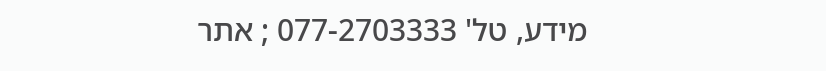מידע, טל' 077-2703333 ; אתר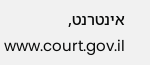אינטרנט, www.court.gov.il